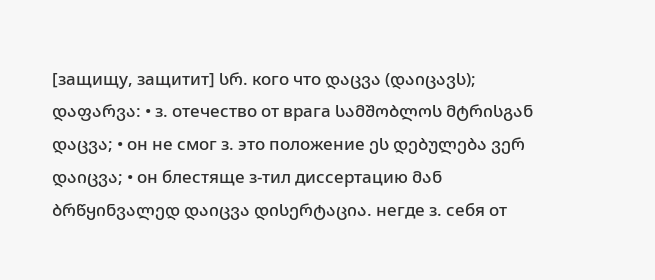[защищу, защитит] სრ. кого что დაცვა (დაიცავს); დაფარვა: • з. отечество от врага სამშობლოს მტრისგან დაცვა; • он не смог з. это положение ეს დებულება ვერ დაიცვა; • он блестяще з-тил диссертацию მან ბრწყინვალედ დაიცვა დისერტაცია. негде з. себя от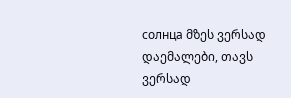солнца მზეს ვერსად დაემალები, თავს ვერსად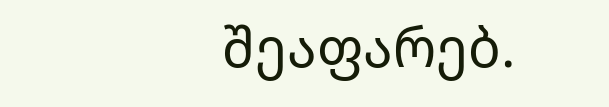შეაფარებ.